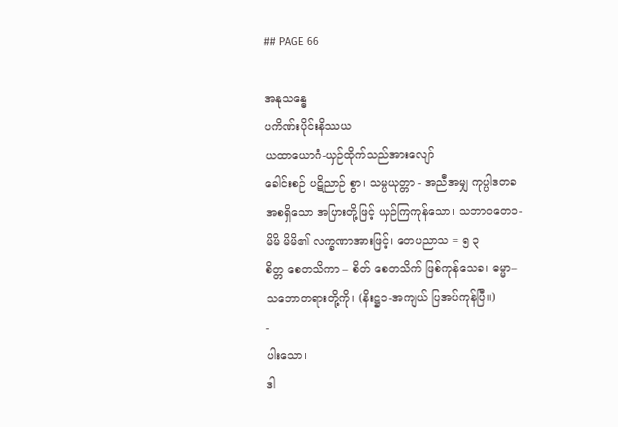## PAGE 66

အနုသန္ဓေ
ပကိဏ်းပိုင်းနိဿယ
ယထာယောဂံ-ယှဉ်ထိုက်သည်အားလျော်
ခေါင်းစဉ် ပဋိညာဉ် စွာ၊ သမ္ပယုတ္တာ - အညီအမျှ ကုပ္ပါဒတခ
အစရှိသော အပြားတို့ဖြင့် ယှဉ်ကြကုန်သော၊ သဘာဝတေ၁-
မိမိ မိမိ၏ လက္ခဏာအားဖြင့်၊ တေပညာသ = ၅ ၃
စိတ္တ စေတသိကာ – စိတ် စေတသိက် ဖြစ်ကုန်သေခ၊ ဓမ္မာ–
သဘောတရားတို့ကို၊ (နိးဋ္ဌ၁-အကျယ် ပြအပ်ကုန်ပြီ။)
-
ပါးသော၊
ဒါ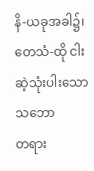နိ-ယခုအခါ၌၊ တေသံ-ထို ငါးဆဲ့သုံးပါးသော သဘော
တရား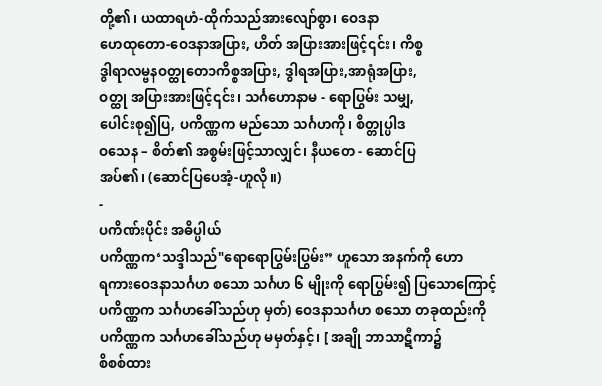တို့၏၊ ယထာရဟံ-ထိုက်သည်အားလျော်စွာ၊ ဝေဒနာ
ဟေထုတော-ဝေဒနာအပြား, ဟိတ် အပြားအားဖြင့်၎င်း၊ ကိစ္စ
ဒွါရာလမ္ဗနဝတ္ထုတေ၁ကိစ္စအပြား, ဒွါရအပြား,အာရုံအပြား,
ဝတ္ထု အပြားအားဖြင့်၎င်း၊ သင်္ဂဟောနာမ - ရောပြွမ်း သမျှ,
ပေါင်းစု၍ပြ, ပကိဏ္ဏက မည်သော သင်္ဂဟကို၊ စိတ္တုပ္ပါဒ
ဝသေန – စိတ်၏ အစွမ်းဖြင့်သာလျှင်၊ နီယတေ - ဆောင်ပြ
အပ်၏၊ (ဆောင်ပြပေအံ့-ဟူလို။)
-
ပကိဏ်းပိုင်း အဓိပ္ပါယ်
ပကိဏ္ဏက‘သဒ္ဒါသည်"ရောရောပြွမ်းပြွမ်း” ဟူသော အနက်ကို ဟော
ရကားဝေဒနာသင်္ဂဟ စသော သင်္ဂဟ ၆ မျိုးကို ရောပြွမ်း၍ ပြသောကြောင့်
ပကိဏ္ဏက သင်္ဂဟခေါ်သည်ဟု မှတ်) ဝေဒနာသင်္ဂဟ စသော တခုထည်းကို
ပကိဏ္ဏက သင်္ဂဟခေါ်သည်ဟု မမှတ်နှင့်၊ [ အချို ဘာသာဋီကာ၌
စိစစ်ထား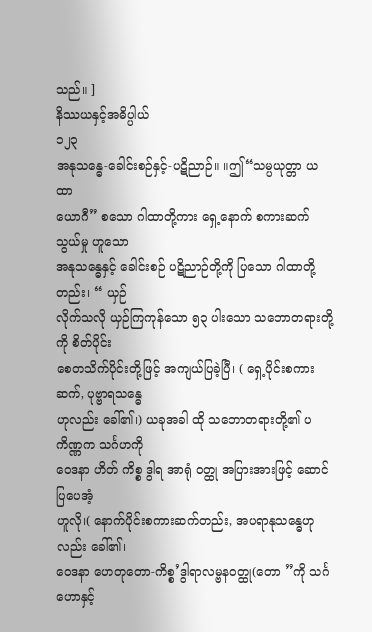သည်။ ]
နိဿယနှင့်အဓိပ္ပါယ်
၁၂၃
အနုသန္ဓေ-ခေါင်းစဉ်နှင့်-ပဋိညာဉ်။ ။ဤ“သမ္ပယုတ္တာ ယထာ
ယောဂီ” စသော ဂါထာတို့ကား ရှေ့နောက် စကားဆက်သွယ်မှု ဟူသော
အနုသန္ဓေနှင့် ခေါင်းစဉ် ပဋိညာဉ်တို့ကို ပြသော ဂါထာတို့တည်း၊ “ ယှဉ်
လိုက်သလို ယှဉ်ကြကုန်သော ၅၃ ပါးသော သဘောတရားတို့ကို စိတ်ပိုင်း
စေတသိက်ပိုင်းတို့ဖြင့် အကျယ်ပြခဲ့ပြီ၊ ( ရှေ့ပိုင်းစကားဆက်, ပုဗ္ဗာရသန္ဓေ
ဟုလည်း ခေါ်၏၊) ယခုအခါ ထို သဘောတရားတို့၏ ပကိဏ္ဏက သင်္ဂဟကို
ဝေဒနာ ဟိတ် ကိစ္စ ဒွါရ အာရုံ ဝတ္ထု အပြားအားဖြင့် ဆောင်ပြပေအံ့
ဟူလို၊( နောက်ပိုင်းစကားဆက်တည်း, အပရာနုသန္ဓေဟုလည်း ခေါ်၏၊
ဝေဒနာ ဟေတုတော-ကိစ္စ’ဒွါရာလမ္ဗနဝတ္ထု(တော ”ကို သင်္ဂဟောနှင့်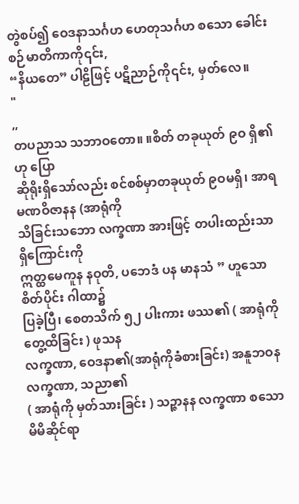တွဲစပ်၍ ဝေဒနာသင်္ဂဟ ဟေတုသင်္ဂဟ စသော ခေါင်းစဉ်မာတိကာကို၎င်း,
“နိယတေ” ပါဠိဖြင့် ပဋိညာဉ်ကို၎င်း, မှတ်လေ။
"
,,
တပညာသ သဘာဝတော။ ။စိတ် တခုယုတ် ၉ဝ ရှိ၏ဟု ပြော
ဆိုရိုးရှိသော်လည်း စင်စစ်မှာတခုယုတ် ၉ဝမရှိ၊ အာရမဏဝိဇာနန (အာရုံကို
သိခြင်းသဘော လက္ခဏာ အားဖြင့် တပါးထည်းသာ ရှိကြောင်းကို
ဣတ္ထမေကူန နဝုတိ, ပဘေဒံ ပန မာနသံ ” ဟူသော စိတ်ပိုင်း ဂါထာ၌
ပြခဲ့ပြီ၊ စေတသိက် ၅၂ ပါးကား ဖဿ၏ ( အာရုံကို တွေ့ထိခြင်း ) ဖုသန
လက္ခဏာ, ဝေဒနာ၏(အာရုံကိုခံစားခြင်း) အနူဘဝန လက္ခဏာ, သညာ၏
( အာရုံကို မှတ်သားခြင်း ) သဉ္ဇာနန လက္ခဏာ စသော မိမိဆိုင်ရာ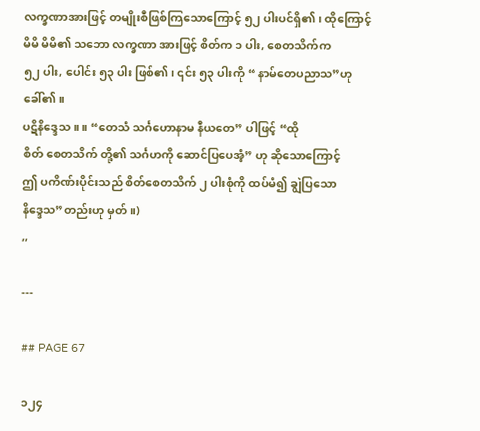လက္ခဏာအားဖြင့် တမျိုးစီဖြစ်ကြသောကြောင့် ၅၂ ပါးပင်ရှိ၏၊ ထိုကြောင့်
မိမိ မိမိ၏ သဘော လက္ခဏာ အားဖြင့် စိတ်က ၁ ပါး, စေတသိက်က
၅၂ ပါး, ပေါင်း ၅၃ ပါး ဖြစ်၏၊ ၎င်း ၅၃ ပါးကို “ နာမ်တေပညာသ”ဟု
ခေါ်၏။
ပဋိနိဒ္ဒေသ ။ ။ “တေသံ သင်္ဂဟောနာမ နီယတေ” ပါဖြင့် “ထို
စိတ် စေတသိက် တို့၏ သင်္ဂဟကို ဆောင်ပြပေအံ့” ဟု ဆိုသောကြောင့်
ဤ ပကိဏ်းပိုင်းသည် စိတ်စေတသိက် ၂ ပါးစုံကို ထပ်မံ၍ ချွဲပြသော
နိဒ္ဒေသ”တည်းဟု မှတ်။)
,,

---

## PAGE 67

၁၂၄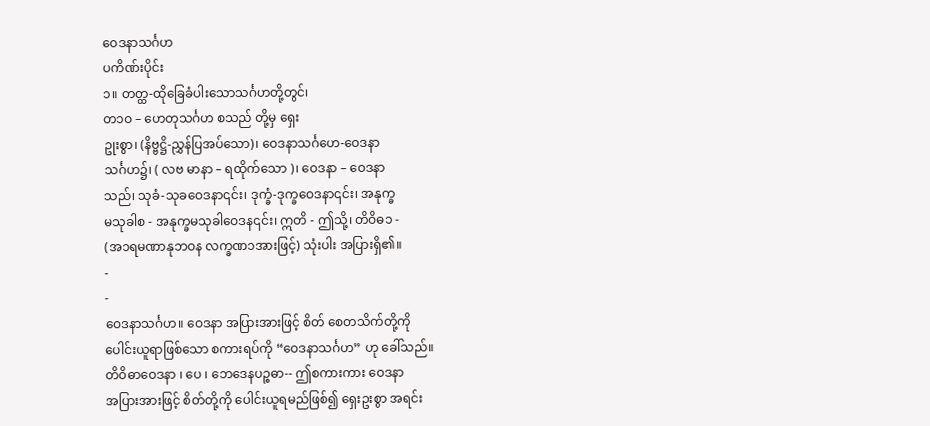ဝေဒနာသင်္ဂဟ
ပကိဏ်းပိုင်း
၁။ တတ္ထ-ထိုခြေခံပါးသောသင်္ဂဟတို့တွင်၊
တ၁ဝ – ဟေတုသင်္ဂဟ စသည် တို့မှ ရှေး
ဥုးစွာ၊ (နိဗ္ဗဋ္ဌိ-ညွှန်ပြအပ်သော)၊ ဝေဒနာသင်္ဂဟေ-ဝေဒနာ
သင်္ဂဟ၌၊ ( လဗ မာနာ – ရထိုက်သော )၊ ဝေဒနာ – ဝေဒနာ
သည်၊ သုခံ-သုခဝေဒနာ၎င်း၊ ဒုက္ခံ-ဒုက္ခဝေဒနာ၎င်း၊ အနုက္ခ
မသုခါစ - အနုက္ခမသုခါဝေဒန၎င်း၊ ဣတိ - ဤသို့၊ တိဝိဓ၁ -
(အ၁ရမဏာနုဘဝန လက္ခဏ၁အားဖြင့်) သုံးပါး အပြားရှိ၏။
-
-
ဝေဒနာသင်္ဂဟ။ ဝေဒနာ အပြားအားဖြင့် စိတ် စေတသိက်တို့ကို
ပေါင်းယူရာဖြစ်သော စကားရပ်ကို “ဝေဒနာသင်္ဂဟ” ဟု ခေါ်သည်။
တိဝိဓာဝေဒနာ ၊ ပေ ၊ ဘေဒေနပဉ္စဓာ-- ဤစကားကား ဝေဒနာ
အပြားအားဖြင့် စိတ်တို့ကို ပေါင်းယူရမည်ဖြစ်၍ ရှေးဥးစွာ အရင်း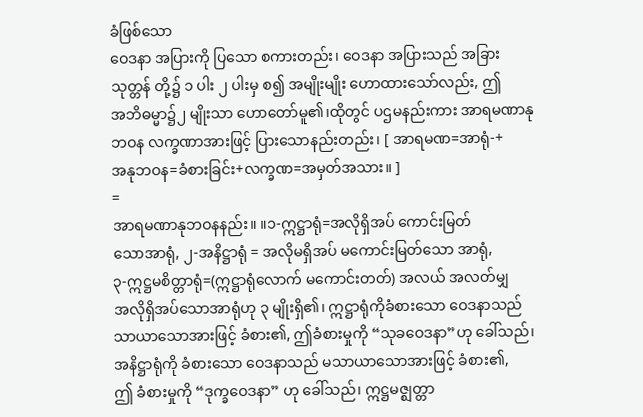ခံဖြစ်သော
ဝေဒနာ အပြားကို ပြသော စကားတည်း၊ ဝေဒနာ အပြားသည် အခြား
သုတ္တန် တို့၌ ၁ ပါး ၂ ပါးမှ စ၍ အမျိုးမျိုး ဟောထားသော်လည်း, ဤ
အဘိဓမ္မာ၌၂ မျိုးသာ ဟောတော်မူ၏၊ထိုတွင် ပဌမနည်းကား အာရမဏာနု
ဘဝန လက္ခဏာအားဖြင့် ပြားသောနည်းတည်း၊ [ အာရမဏ=အာရုံ-+
အနုဘဝန=ခံစားခြင်း+လက္ခဏ=အမှတ်အသား။ ]
=
အာရမဏာနုဘဝနနည်း။ ။၁-ဣဋ္ဌာရုံ=အလိုရှိအပ် ကောင်းမြတ်
သောအာရုံ, ၂-အနိဋ္ဌာရုံ = အလိုမရှိအပ် မကောင်းမြတ်သော အာရုံ,
၃-ဣဋ္ဌမစိတ္တာရုံ=(ဣဋ္ဌာရုံလောက် မကောင်းတတ်) အလယ် အလတ်မျှ
အလိုရှိအပ်သောအာရုံဟု ၃ မျိုးရှိ၏၊ ဣဋ္ဌာရုံကိုခံစားသော ဝေဒနာသည်
သာယာသောအားဖြင့် ခံစား၏, ဤခံစားမှုကို “သုခဝေဒနာ”ဟု ခေါ်သည်၊
အနိဋ္ဌာရုံကို ခံစားသော ဝေဒနာသည် မသာယာသောအားဖြင့် ခံစား၏,
ဤ ခံစားမှုကို “ဒုက္ခဝေဒနာ” ဟု ခေါ်သည်၊ ဣဋ္ဌမဇ္ဈတ္တာ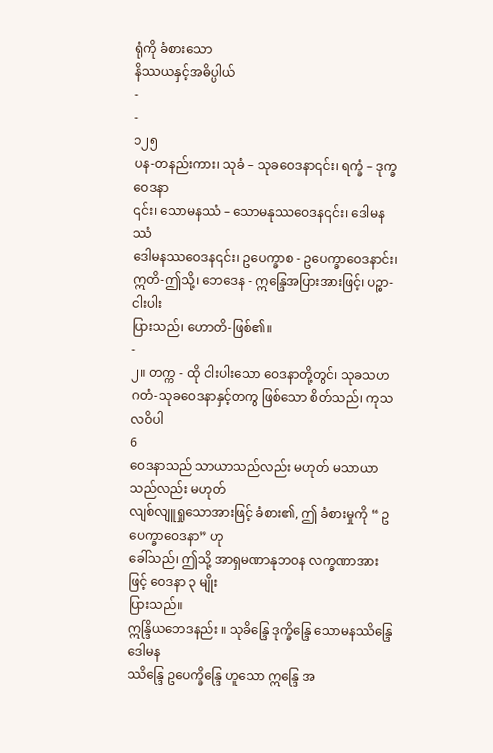ရုံကို ခံစားသော
နိဿယနှင့်အဓိပ္ပါယ်
-
-
၁၂၅
ပန-တနည်းကား၊ သုခံ – သုခဝေဒနာ၎င်း၊ ရက္ခံ – ဒုက္ခဝေဒနာ
၎င်း၊ သောမနဿံ – သောမနုဿဝေဒန၎င်း၊ ဒေါမနဿံ
ဒေါမနဿဝေဒန၎င်း၊ ဥပေက္ခာစ - ဥပေက္ခာဝေဒနာင်း၊
ဣတိ-ဤသို့၊ ဘေဒေန - ဣန္ဒြေအပြားအားဖြင့်၊ ပဉ္စာ-ငါးပါး
ပြားသည်၊ ဟောတိ-ဖြစ်၏။
-
၂။ တက္က - ထို ငါးပါးသော ဝေဒနာတို့တွင်၊ သုခသဟ
ဂတံ-သုခဝေဒနာနှင့်တကွ ဖြစ်သော စိတ်သည်၊ ကုသလဝိပါ
6
ဝေဒနာသည် သာယာသည်လည်း မဟုတ် မသာယာသည်လည်း မဟုတ်
လျစ်လျူရှုသောအားဖြင့် ခံစား၏, ဤ ခံစားမှုကို “ ဥပေက္ခာဝေဒနာ” ဟု
ခေါ်သည်၊ ဤသို့ အာရှမဏာနုဘဝန လက္ခဏာအားဖြင့် ဝေဒနာ ၃ မျိုး
ပြားသည်။
ဣန္ဒြိယဘေဒနည်း ။ သုခိန္ဒြေ ဒုက္ခိန္ဒြေ သောမနဿိန္ဒြေ ဒေါမန
ဿိန္ဒြေ ဥပေက္ခိန္ဒြေ ဟူသော ဣန္ဒြေ အ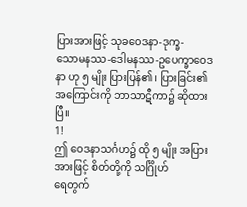ပြားအားဖြင့် သုခဝေဒနာ-ဒုက္ခ-
သောမနဿ-ဒေါမနဿ-ဥပေက္ခာဝေဒနာ ဟု ၅ မျိုး ပြားပြန်၏၊ ပြားခြင်း၏
အကြောင်းကို ဘာသာဋီကာ၌ ဆိုထားပြီ။
1!
ဤ ဝေဒနာသင်္ဂဟ၌ ထို ၅ မျိုး အပြား အားဖြင့် စိတ်တို့ကို သင်္ဂြိုဟ်
ရေတွက်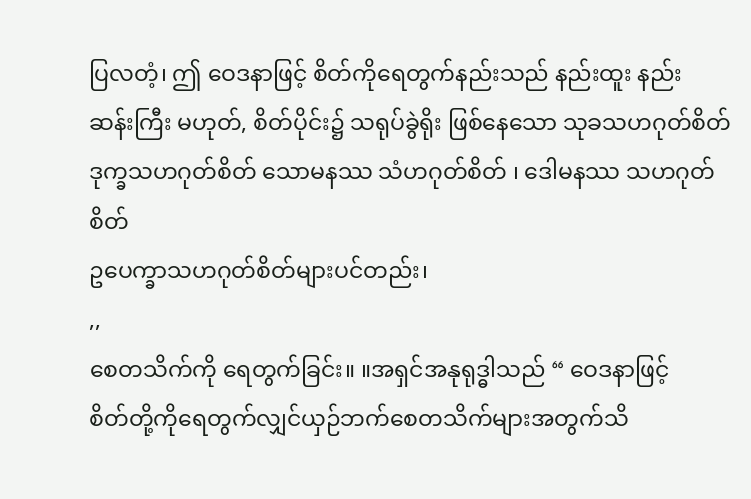ပြလတံ့၊ ဤ ဝေဒနာဖြင့် စိတ်ကိုရေတွက်နည်းသည် နည်းထူး နည်း
ဆန်းကြီး မဟုတ်, စိတ်ပိုင်း၌ သရုပ်ခွဲရိုး ဖြစ်နေသော သုခသဟဂုတ်စိတ်
ဒုက္ခသဟဂုတ်စိတ် သောမနဿ သံဟဂုတ်စိတ် ၊ ဒေါမနဿ သဟဂုတ်စိတ်
ဥပေက္ခာသဟဂုတ်စိတ်များပင်တည်း၊
,,
စေတသိက်ကို ရေတွက်ခြင်း။ ။အရှင်အနုရုဒ္ဓါသည် “ ဝေဒနာဖြင့်
စိတ်တို့ကိုရေတွက်လျှင်ယှဉ်ဘက်စေတသိက်များအတွက်သိ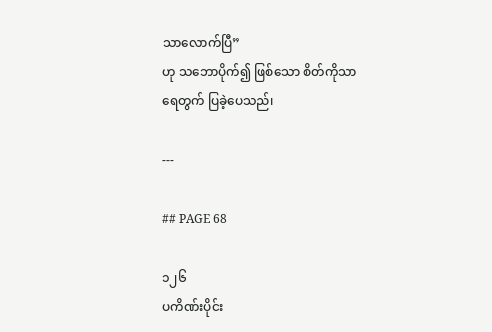သာလောက်ပြီ”
ဟု သဘောပိုက်၍ ဖြစ်သော စိတ်ကိုသာ ရေတွက် ပြခဲ့ပေသည်၊

---

## PAGE 68

၁၂၆
ပကိဏ်းပိုင်း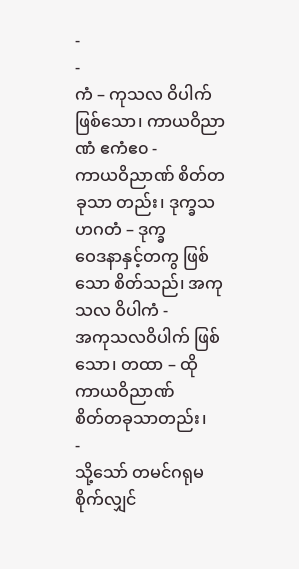-
-
ကံ – ကုသလ ဝိပါက် ဖြစ်သော၊ ကာယဝိညာဏံ ဧကံဧ၀ -
ကာယဝိညာဏ် စိတ်တခုသာ တည်း၊ ဒုက္ခသဟဂတံ – ဒုက္ခ
ဝေဒနာနှင့်တကွ ဖြစ်သော စိတ်သည်၊ အကုသလ ဝိပါကံ -
အကုသလဝိပါက် ဖြစ်သော၊ တထာ – ထို ကာယဝိညာဏ်
စိတ်တခုသာတည်း၊
-
သို့သော် တမင်ဂရုမစိုက်လျှင်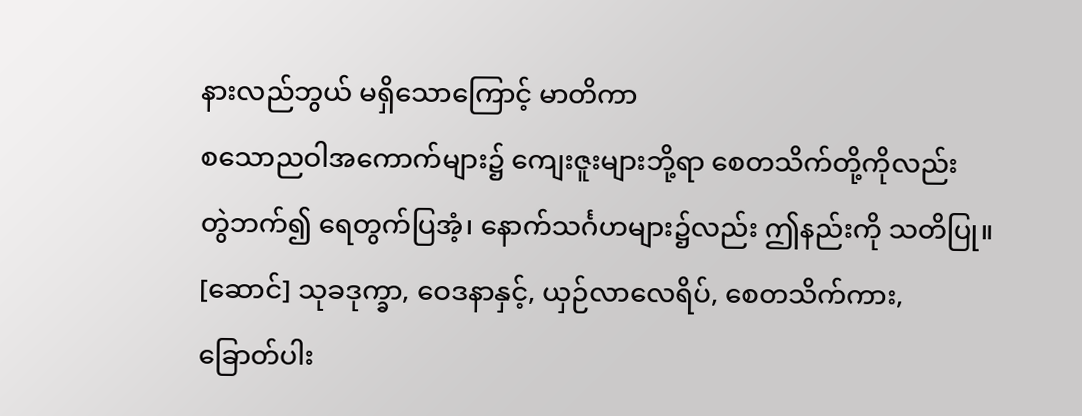နားလည်ဘွယ် မရှိသောကြောင့် မာတိကာ
စသောညဝါအကောက်များ၌ ကျေးဇူးများဘို့ရာ စေတသိက်တို့ကိုလည်း
တွဲဘက်၍ ရေတွက်ပြအံ့၊ နောက်သင်္ဂဟများ၌လည်း ဤနည်းကို သတိပြု။
[ဆောင်] သုခဒုက္ခာ, ဝေဒနာနှင့်, ယှဉ်လာလေရိပ်, စေတသိက်ကား,
ခြောတ်ပါး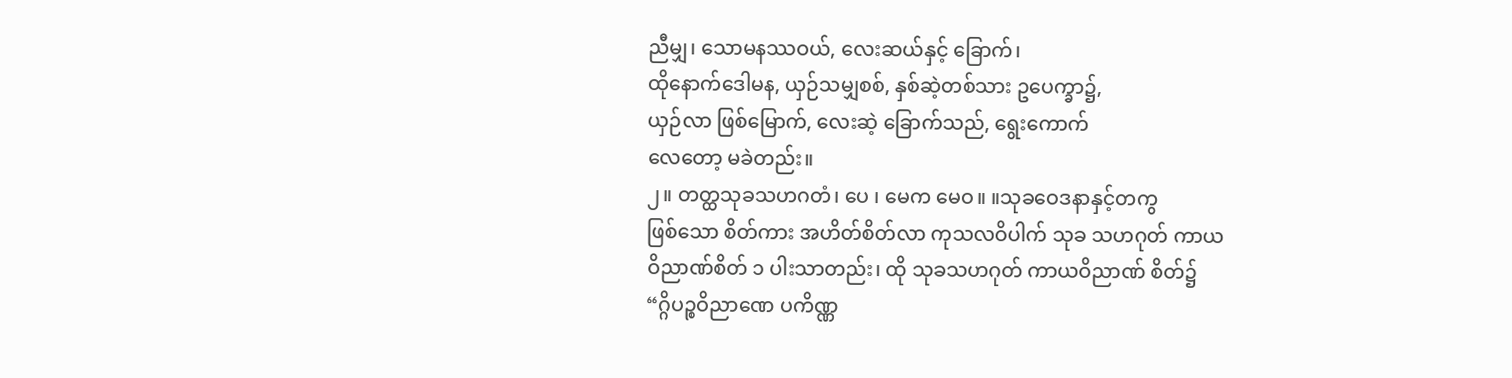ညီမျှ၊ သောမနဿဝယ်, လေးဆယ်နှင့် ခြောက်၊
ထိုနောက်ဒေါမန, ယှဉ်သမျှစစ်, နှစ်ဆဲ့တစ်သား ဥပေက္ခာ၌,
ယှဉ်လာ ဖြစ်မြောက်, လေးဆဲ့ ခြောက်သည်, ရွေးကောက်
လေတော့ မခဲတည်း။
၂။ တတ္ထသုခသဟဂတံ၊ ပေ ၊ မေက မေဝ။ ။သုခဝေဒနာနှင့်တကွ
ဖြစ်သော စိတ်ကား အဟိတ်စိတ်လာ ကုသလဝိပါက် သုခ သဟဂုတ် ကာယ
ဝိညာဏ်စိတ် ၁ ပါးသာတည်း၊ ထို သုခသဟဂုတ် ကာယဝိညာဏ် စိတ်၌
“ဂ္ဂိပဉ္စဝိညာဏေ ပကိဏ္ဏ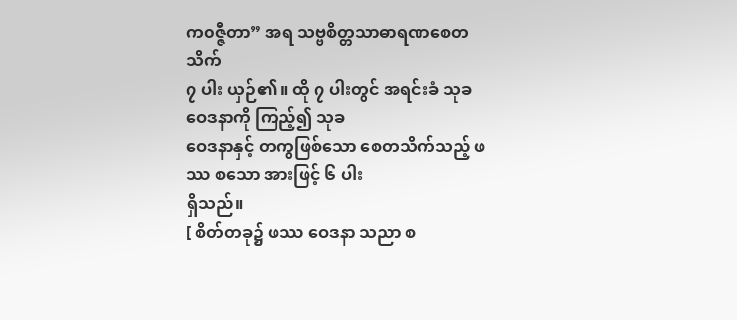က၀ဇ္ဇီတာ” အရ သဗ္ဗစိတ္တသာဓာရဏစေတသိက်
၇ ပါး ယှဉ်၏။ ထို ၇ ပါးတွင် အရင်းခံ သုခဝေဒနာကို ကြည့်၍ သုခ
ဝေဒနာနှင့် တကွဖြစ်သော စေတသိက်သည့် ဖဿ စသော အားဖြင့် ၆ ပါး
ရှိသည်။
[ စိတ်တခု၌ ဖဿ ဝေဒနာ သညာ စ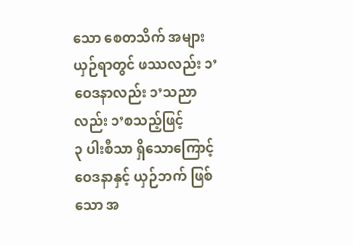သော စေတသိက် အများ
ယှဉ်ရာတွင် ဖဿလည်း ၁’ဝေဒနာလည်း ၁’သညာလည်း ၁’စသည့်ဖြင့်
၃ ပါးစီသာ ရှိသောကြောင့် ဝေဒနာနှင့် ယှဉ်ဘက် ဖြစ်သော အ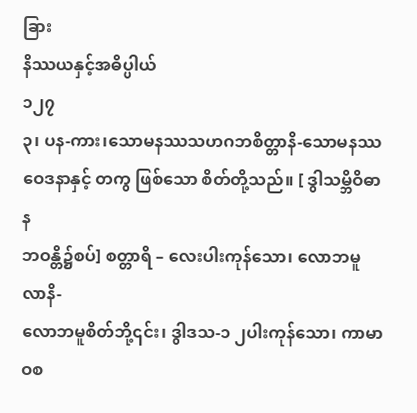ခြား
နိဿယနှင့်အဓိပ္ပါယ်
၁၂၇
၃၊ ပန-ကား၊သောမနဿသဟဂဘစိတ္တာနိ-သောမနဿ
ဝေဒနာနှင့် တကွ ဖြစ်သော စိတ်တို့သည်။ [ ဒွါသမ္ဘိဝိဓာန
ဘဝန္တိ၌စပ်] စတ္တာရိ – လေးပါးကုန်သော၊ လောဘမူလာနိ-
လောဘမူစိတ်ဘို့၎င်း၊ ဒွါဒသ-၁ ၂ပါးကုန်သော၊ ကာမာဝစ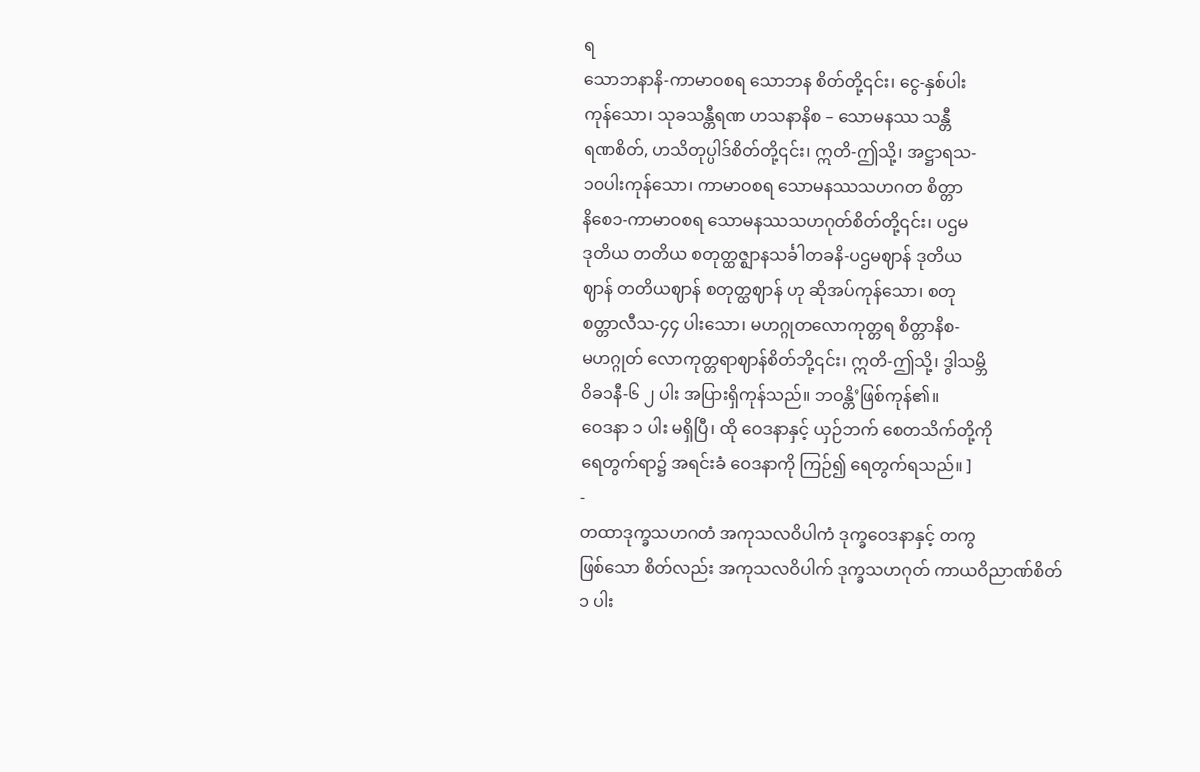ရ
သောဘနာနိ-ကာမာဝစရ သောဘန စိတ်တို့၎င်း၊ ငွေ-နှစ်ပါး
ကုန်သော၊ သုခသန္တီရဏ ဟသနာနိစ – သောမနဿ သန္တီ
ရဏစိတ်, ဟသိတုပ္ပါဒ်စိတ်တို့၎င်း၊ ဣတိ-ဤသို့၊ အဋ္ဌာရသ-
၁၀ပါးကုန်သော၊ ကာမာဝစရ သောမနဿသဟဂတ စိတ္တာ
နိစေ၁-ကာမာဝစရ သောမနဿသဟဂုတ်စိတ်တို့၎င်း၊ ပဌမ
ဒုတိယ တတိယ စတုတ္ထဇ္ဈာနသင်္ခါတခနိ-ပဌမဈာန် ဒုတိယ
ဈာန် တတိယဈာန် စတုတ္ထဈာန် ဟု ဆိုအပ်ကုန်သော၊ စတု
စတ္တာလီသ-၄၄ ပါးသော၊ မဟဂ္ဂုတလောကုတ္တရ စိတ္တာနိစ-
မဟဂ္ဂုတ် လောကုတ္တရာဈာန်စိတ်ဘို့၎င်း၊ ဣတိ-ဤသို့၊ ဒွါသမ္ဘိ
ဝိခ၁နီ-၆ ၂ ပါး အပြားရှိကုန်သည်။ ဘဝန္တိ’ဖြစ်ကုန်၏။
ဝေဒနာ ၁ ပါး မရှိပြီ၊ ထို ဝေဒနာနှင့် ယှဉ်ဘက် စေတသိက်တို့ကို
ရေတွက်ရာ၌ အရင်းခံ ဝေဒနာကို ကြဉ်၍ ရေတွက်ရသည်။ ]
-
တထာဒုက္ခသဟဂတံ အကုသလဝိပါကံ ဒုက္ခဝေဒနာနှင့် တကွ
ဖြစ်သော စိတ်လည်း အကုသလဝိပါက် ဒုက္ခသဟဂုတ် ကာယဝိညာဏ်စိတ်
၁ ပါး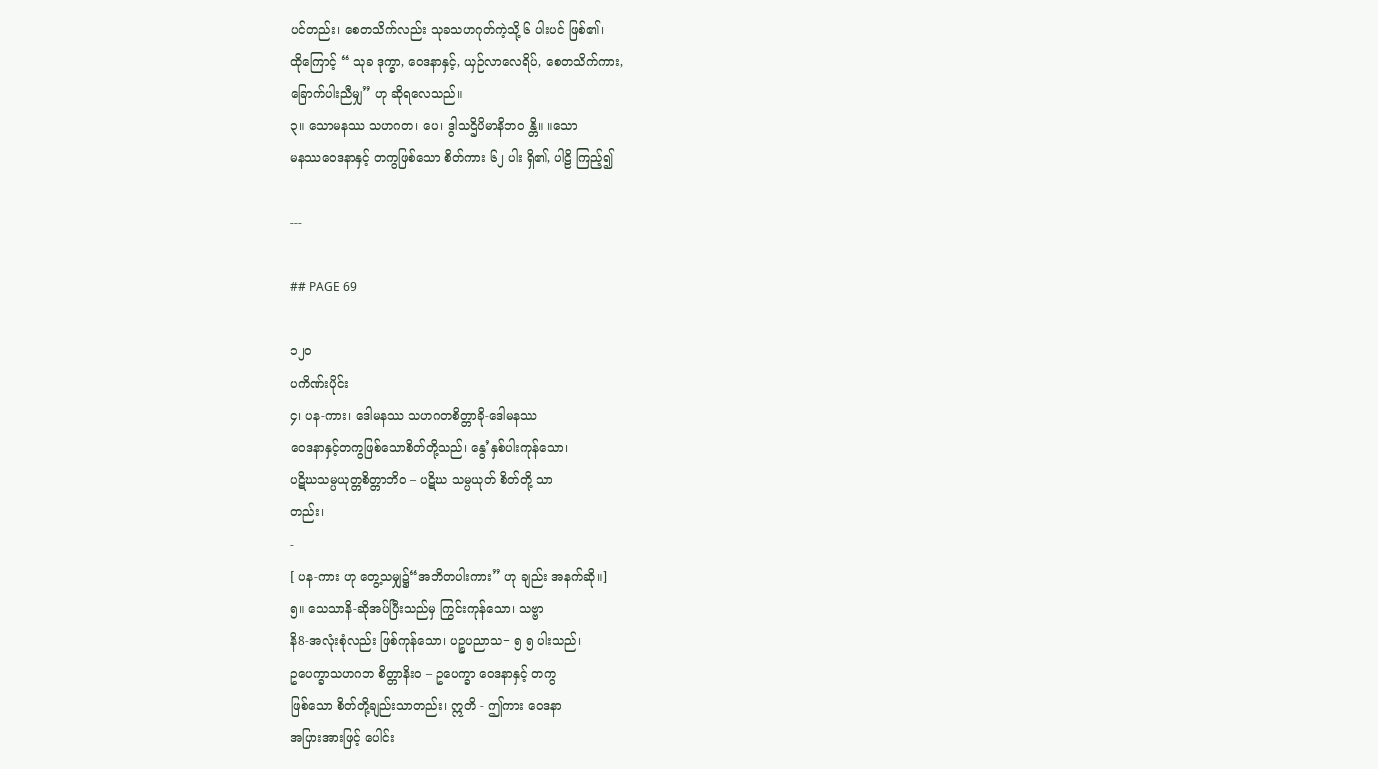ပင်တည်း၊ စေတသိက်လည်း သုခသဟဂုတ်ကဲ့သို့ ၆ ပါးပင် ဖြစ်၏၊
ထိုကြောင့် “ သုခ ဒုက္ခာ, ဝေဒနာနှင့်, ယှဉ်လာလေရိပ်, စေတသိက်ကား,
ခြောက်ပါးညီမျှ” ဟု ဆိုရလေသည်။
၃။ သောမနဿ သဟဂတ၊ ပေ၊ ဒွါသဌိပိမာနိဘဝ န္တိ။ ။သော
မနဿဝေဒနာနှင့် တကွဖြစ်သော စိတ်ကား ၆၂ ပါး ရှိ၏, ပါဠိ ကြည့်၍

---

## PAGE 69

၁၂၀
ပကိဏ်းပိုင်း
၄၊ ပန-ကား၊ ဒေါမနဿ သဟဂတစိတ္တာခို-ဒေါမနဿ
ဝေဒနာနှင့်တကွဖြစ်သောစိတ်တို့သည်၊ နွေ’နှစ်ပါးကုန်သော၊
ပဋိဃသမ္ပယုတ္တစိတ္တာဘိဝ – ပဋိဃ သမ္ပယုတ် စိတ်တို့ သာ
တည်း၊
-
[ ပန-ကား ဟု တွေ့သမျှ၌“အဘိတပါးကား” ဟု ချည်း အနက်ဆို။]
၅။ သေသာနိ-ဆိုအပ်ပြီးသည်မှ ကြွင်းကုန်သော၊ သဗ္ဗာ
နိ8-အလုံးစုံလည်း ဖြစ်ကုန်သော၊ ပဉ္စပညာသ− ၅ ၅ ပါးသည်၊
ဥပေက္ခာသဟဂဘ စိတ္တာနိးဝ – ဥပေက္ခာ ဝေဒနာနှင့် တကွ
ဖြစ်သော စိတ်တို့ချည်းသာတည်း၊ ဣတိ - ဤကား ဝေဒနာ
အပြားအားဖြင့် ပေါင်း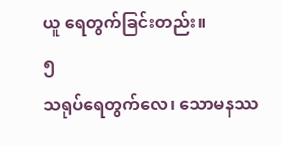ယူ ရေတွက်ခြင်းတည်း။
၅
သရုပ်ရေတွက်လေ၊ သောမနဿ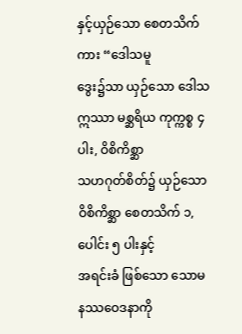နှင့်ယှဉ်သော စေတသိက်ကား “ဒေါသမူ
ဒွေး၌သာ ယှဉ်သော ဒေါသ ဣဿာ မစ္ဆရိယ ကုက္ကစ္စ ၄ ပါး, ဝိစိကိစ္ဆာ
သဟဂုတ်စိတ်၌ ယှဉ်သော ဝိစိကိစ္ဆာ စေတသိက် ၁, ပေါင်း ၅ ပါးနှင့်
အရင်းခံ ဖြစ်သော သောမနဿဝေဒနာကို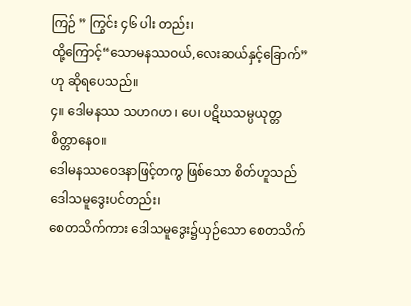ကြဉ် ” ကြွင်း ၄၆ ပါး တည်း၊
ထို့ကြောင့်“သောမနဿဝယ်,လေးဆယ်နှင့်ခြောက်” ဟု ဆိုရပေသည်။
၄။ ဒေါမနဿ သဟဂဟ ၊ ပေ၊ ပဋိဃသမ္ပယုတ္တစိတ္တာနေဝ။
ဒေါမနဿဝေဒနာဖြင့်တကွ ဖြစ်သော စိတ်ဟူသည် ဒေါသမူဒွေးပင်တည်း၊
စေတသိက်ကား ဒေါသမူဒွေး၌ယှဉ်သော စေတသိက်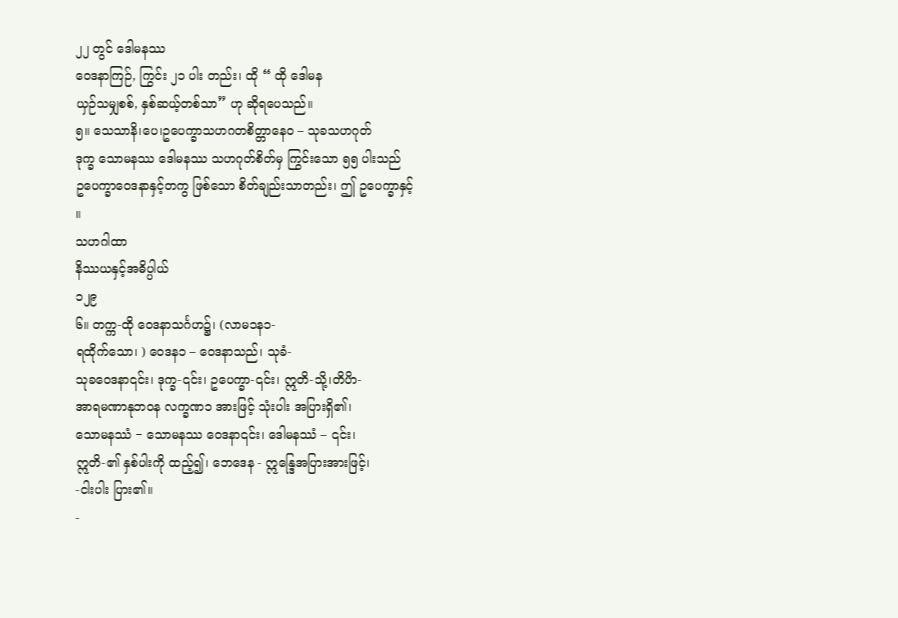၂၂ တွင် ဒေါမနဿ
ဝေဒနာကြဉ်, ကြွင်း ၂၁ ပါး တည်း၊ ထို “ ထို ဒေါမန
ယှဉ်သမျှစစ်, နှစ်ဆယ့်တစ်သာ” ဟု ဆိုရပေသည်။
၅။ သေသာနိ၊ပေ၊ဥပေက္ခာသဟဂတစိတ္တာနေ၀ – သုခသဟဂုတ်
ဒုက္ခ သောမနဿ ဒေါမနဿ သဟဂုတ်စိတ်မှ ကြွင်းသော ၅၅ ပါးသည်
ဥပေက္ခာဝေဒနာနှင့်တကွ ဖြစ်သော စိတ်ချည်းသာတည်း၊ ဤ ဥပေက္ခာနှင့်
။
သဟဂါထာ
နိဿယနှင့်အဓိပ္ပါယ်
၁၂၉
၆။ တက္က-ထို ဝေဒနာသင်္ဂဟ၌၊ (လာမ၁န၁-
ရထိုက်သော၊ ) ဝေဒန၁ – ဝေဒနာသည်၊ သုခံ-
သုခဝေဒနာ၎င်း၊ ဒုက္ခ-၎င်း၊ ဥပေက္ခာ-၎င်း၊ ဣတိ-သို့၊တိပိာ-
အာရမဏာနုဘဝန လက္ခဏ၁ အားဖြင့် သုံးပါး အပြားရှိ၏၊
သောမနဿံ − သောမနဿ ဝေဒနာ၎င်း၊ ဒေါမနဿံ – ၎င်း၊
ဣတိ-၏ နှစ်ပါးကို ထည့်၍၊ ဘေဒေန - ဣန္ဒြေအပြားအားဖြင့်၊
-ငါးပါး ပြား၏။
-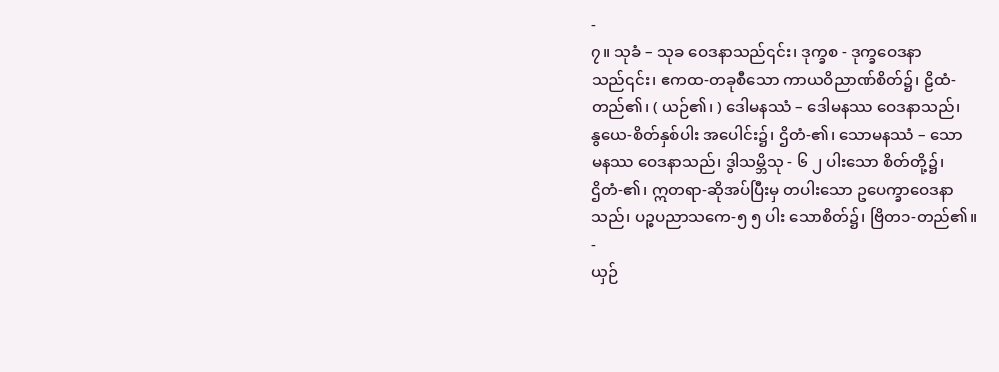-
၇။ သုခံ – သုခ ဝေဒနာသည်၎င်း၊ ဒုက္ခစ - ဒုက္ခဝေဒနာ
သည်၎င်း၊ ဧကထ-တခုစီသော ကာယဝိညာဏ်စိတ်၌၊ ဠိထံ-
တည်၏၊ ( ယဉ်၏၊ ) ဒေါမနဿံ – ဒေါမနဿ ဝေဒနာသည်၊
နွယေ-စိတ်နှစ်ပါး အပေါင်း၌၊ ဌိတံ-၏၊ သောမနဿံ – သော
မနဿ ဝေဒနာသည်၊ ဒွါသမ္ဘိသု - ၆ ၂ ပါးသော စိတ်တို့၌၊
ဌိတံ-၏၊ ဣတရာ-ဆိုအပ်ပြီးမှ တပါးသော ဥပေက္ခာဝေဒနာ
သည်၊ ပဉ္စပညာသကေ-၅ ၅ ပါး သောစိတ်၌၊ ဗြိတ၁-တည်၏။
-
ယှဉ်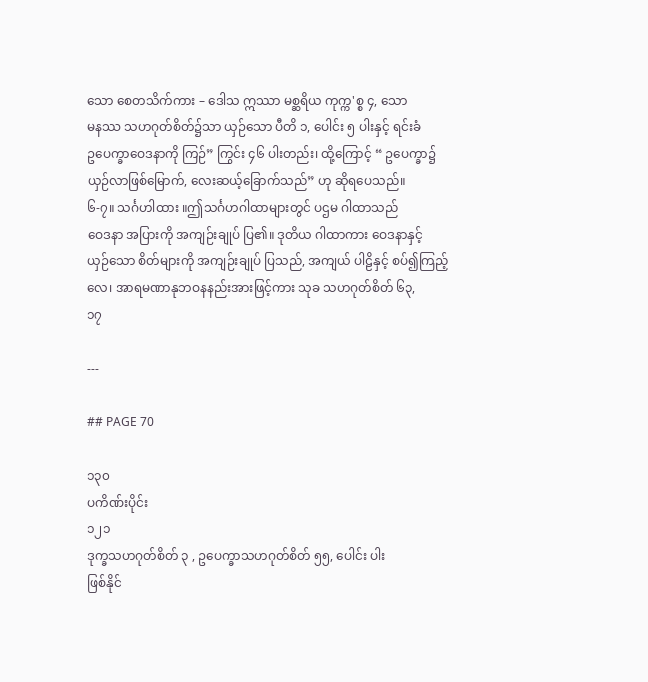သော စေတသိက်ကား – ဒေါသ ဣဿာ မစ္ဆရိယ ကုက္က'စ္စ ၄, သော
မနဿ သဟဂုတ်စိတ်၌သာ ယှဉ်သော ပီတိ ၁, ပေါင်း ၅ ပါးနှင့် ရင်းခံ
ဥပေက္ခာဝေဒနာကို ကြဉ်” ကြွင်း ၄၆ ပါးတည်း၊ ထို့ကြောင့် “ ဥပေက္ခာ၌
ယှဉ်လာဖြစ်မြောက်, လေးဆယ့်ခြောက်သည်” ဟု ဆိုရပေသည်။
၆-၇။ သင်္ဂဟါထား ။ဤသင်္ဂဟဂါထာများတွင် ပဌမ ဂါထာသည်
ဝေဒနာ အပြားကို အကျဉ်းချုပ် ပြ၏။ ဒုတိယ ဂါထာကား ဝေဒနာနှင့်
ယှဉ်သော စိတ်များကို အကျဉ်းချုပ် ပြသည်, အကျယ် ပါဠိနှင့် စပ်၍ကြည့်
လေ၊ အာရမဏာနုဘဝနနည်းအားဖြင့်ကား သုခ သဟဂုတ်စိတ် ၆၃,
၁၇

---

## PAGE 70

၁၃၀
ပကိဏ်းပိုင်း
၁၂၁
ဒုက္ခသဟဂုတ်စိတ် ၃ , ဥပေက္ခာသဟဂုတ်စိတ် ၅၅, ပေါင်း ပါး
ဖြစ်နိုင်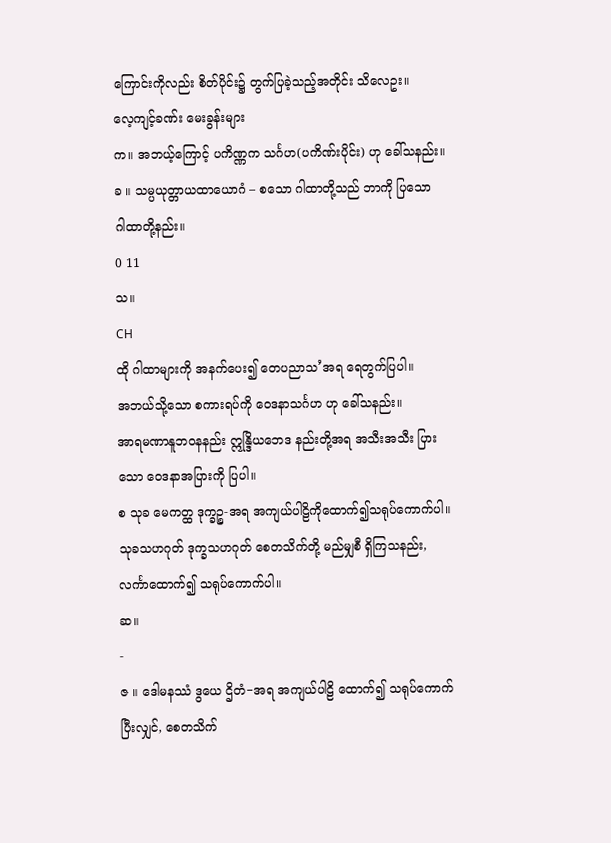ကြောင်းကိုလည်း စိတ်ပိုင်း၌ တွက်ပြခဲ့သည့်အတိုင်း သိလေဥး။
လေ့ကျင့်ခဏ်း မေးခွန်းများ
က။ အဘယ့်ကြောင့် ပကိဏ္ဏက သင်္ဂဟ(ပကိဏ်းပိုင်း) ဟု ခေါ်သနည်း။
ခ ။ သမ္ပယုတ္တာယထာယောဂံ – စသော ဂါထာတို့သည် ဘာကို ပြသော
ဂါထာတို့နည်း။
0 11
သ။
CH
ထို ဂါထာများကို အနက်ပေး၍ တေပညာသ’အရ ရေတွက်ပြပါ။
အဘယ်သို့သော စကားရပ်ကို ဝေဒနာသင်္ဂဟ ဟု ခေါ်သနည်း။
အာရမဏာနူဘဝနနည်း ဣန္ဒြိယဘေဒ နည်းတို့အရ အသီးအသီး ပြား
သော ဝေဒနာအပြားကို ပြပါ။
စ သုခ မေကတ္ထ ဒုက္ခဉ္စ-အရ အကျယ်ပါဠိကိုထောက်၍သရုပ်ကောက်ပါ။
သုခသဟဂုတ် ဒုက္ခသဟဂုတ် စေတသိက်တို့ မည်မျှစီ ရှိကြသနည်း,
လင်္ကာထောက်၍ သရုပ်ကောက်ပါ။
ဆ။
-
ဇ ။ ဒေါမနဿံ ဒွယေ ဌိတံ−အရ အကျယ်ပါဠိ ထောက်၍ သရုပ်ကောက်
ပြီးလျှင်, စေတသိက်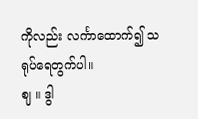ကိုလည်း လင်္ကာထောက်၍ သရုပ်ရေတွက်ပါ။
ဈ ။ ဒွါ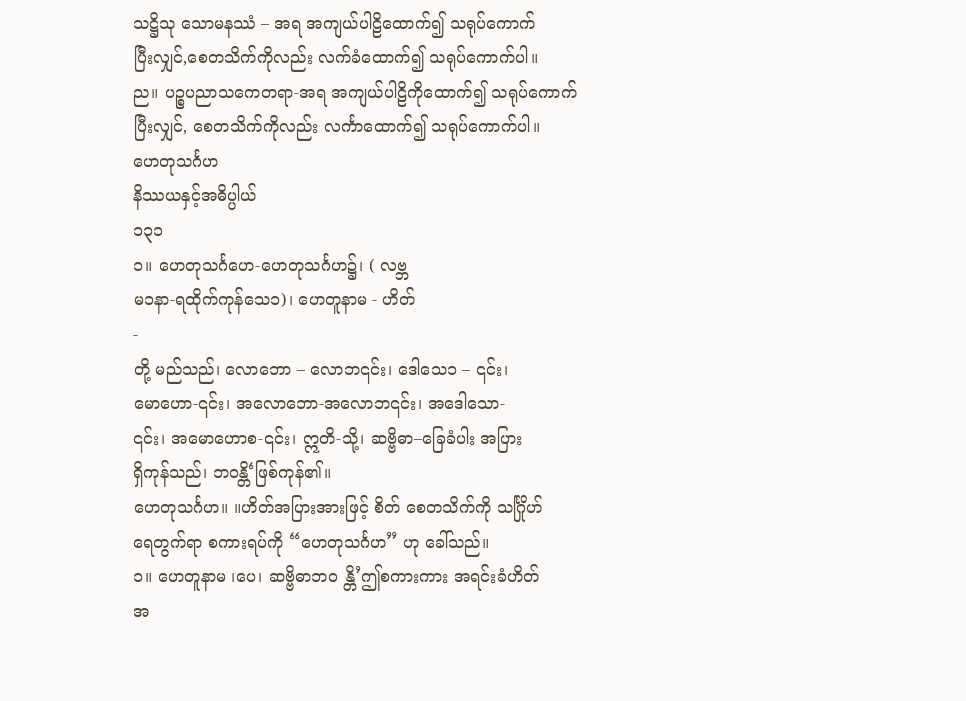သဋ္ဌိသု သောမနဿံ – အရ အကျယ်ပါဠိထောက်၍ သရုပ်ကောက်
ပြီးလျှင်,စေတသိက်ကိုလည်း လက်ခံထောက်၍ သရုပ်ကောက်ပါ။
ည။ ပဉ္စပညာသကေတရာ-အရ အကျယ်ပါဠိကိုထောက်၍ သရုပ်ကောက်
ပြီးလျှင်, စေတသိက်ကိုလည်း လင်္ကာထောက်၍ သရုပ်ကောက်ပါ။
ဟေတုသင်္ဂဟ
နိဿယနှင့်အဓိပ္ပါယ်
၁၃၁
၁။ ဟေတုသင်္ဂဟေ-ဟေတုသင်္ဂဟ၌၊ ( လဗ္ဘ
မ၁နာ-ရထိုက်ကုန်သေ၁)၊ ဟေတူနာမ - ဟိတ်
-
တို့ မည်သည်၊ လောဘော – လောဘ၎င်း၊ ဒေါသေ၁ – ၎င်း၊
မောဟော-၎င်း၊ အလောဘော-အလောဘ၎င်း၊ အဒေါသော-
၎င်း၊ အမောဟောစ-၎င်း၊ ဣတိ-သို့၊ ဆဗ္ဗိဓာ–ခြေခံပါး အပြား
ရှိကုန်သည်၊ ဘဝန္တိ‘ဖြစ်ကုန်၏။
ဟေတုသင်္ဂဟ။ ။ဟိတ်အပြားအားဖြင့် စိတ် စေတသိက်ကို သင်္ဂြိုဟ်
ရေတွက်ရာ စကားရပ်ကို “ဟေတုသင်္ဂဟ” ဟု ခေါ်သည်။
၁။ ဟေတူနာမ ၊ပေ၊ ဆဗ္ဗိဓာဘဝ န္တိ’ဤစကားကား အရင်းခံဟိတ်
အ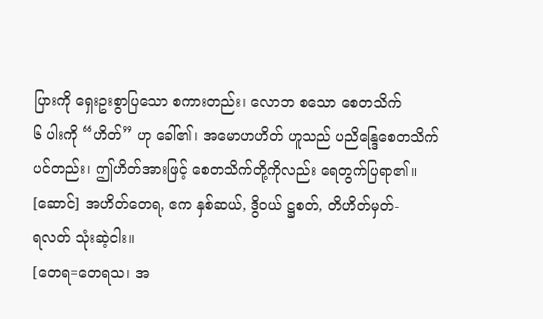ပြားကို ရှေးဥးစွာပြသော စကားတည်း၊ လောဘ စသော စေတသိက်
၆ ပါးကို “ဟိတ်” ဟု ခေါ်၏၊ အမောဟဟိတ် ဟူသည် ပညိန္ဒြေစေတသိက်
ပင်တည်း၊ ဤဟိတ်အားဖြင့် စေတသိက်တို့ကိုလည်း ရေတွက်ပြရာ၏။
[ဆောင်] အဟိတ်တေရ, ဧက နှစ်ဆယ်, ဒွိဝယ် ဋ္ဌစတ်, တိဟိတ်မှတ်-
ရလတ် သုံးဆဲ့ငါး။
[တေရ=တေရသ၊ အ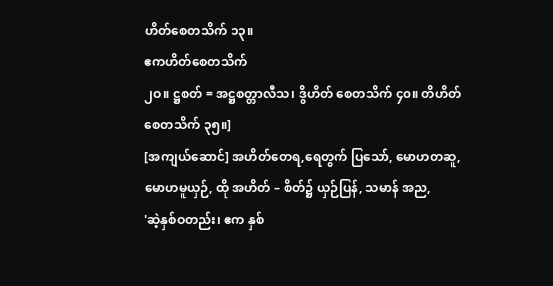ဟိတ်စေတသိက် ၁၃။
ဧကဟိတ်စေတသိက်
၂ဝ။ ဋ္ဌစတ် = အဋ္ဌစတ္တာလီသ၊ ဒွိဟိတ် စေတသိက် ၄၀။ တိဟိတ်
စေတသိက် ၃၅။]
[အကျယ်ဆောင်] အဟိတ်တေရ,ရေတွက် ပြသော်, မောဟတဆူ,
မောဟမူယှဉ်, ထို အဟိတ် – စိတ်၌ ယှဉ်ပြန်, သမာန် အည,
'ဆဲ့နှစ်ဝတည်း၊ ဧက နှစ်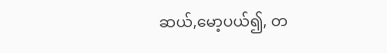ဆယ်,မော့ပယ်၍, တ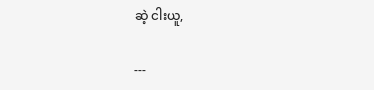ဆဲ့ ငါးယူ,

---